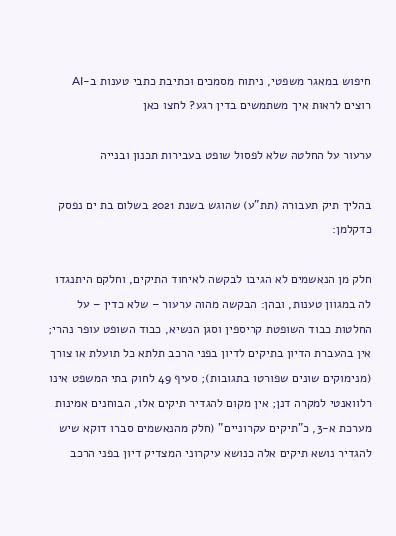חיפוש במאגר משפטי, ניתוח מסמכים וכתיבת כתבי טענות ב-AI
רוצים לראות איך משתמשים בדין רגע? לחצו כאן

ערעור על החלטה שלא לפסול שופט בעבירות תכנון ובנייה

בהליך תיק תעבורה (תת"ע) שהוגש בשנת 2021 בשלום בת ים נפסק כדקלמן:

חלק מן הנאשמים לא הגיבו לבקשה לאיחוד התיקים, וחלקם היתנגדו לה במגוון טענות, ובהן: הבקשה מהוה ערעור – שלא כדין – על החלטות כבוד השופטת קריספין וסגן הנשיא, כבוד השופט עופר נהרי; אין בהעברת הדיון בתיקים לדיון בפני הרכב תלתא כל תועלת או צורך (מנימוקים שונים שפורטו בתגובות); סעיף 49 לחוק בתי המשפט אינו רלוואנטי למקרה דנן; אין מקום להגדיר תיקים אלו, הבוחנים אמינות מערכת א-3, כ"תיקים עקרוניים" (חלק מהנאשמים סברו דוקא שיש להגדיר נושא תיקים אלה כנושא עיקרוני המצדיק דיון בפני הרכב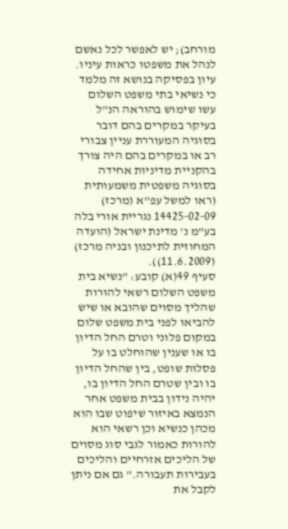מורחב); יש לאפשר לכל נאשם לנהל את משפטו כראות עיניו.
עיון בפסיקה בנושא זה מלמד כי נשיאי בתי משפט השלום עשו שימוש בהוראה הנ"ל בעיקר במקרים בהם דובר בסוגיה המעוררת עניין צבורי רב או במקרים בהם היה צורך בהקניית מדיניות אחידה בסוגיה משפטית משמעותית (ראו למשל עפ"א (מרכז) 14425-02-09 נגריית אורי בלה בע"מ נ' מדינת ישראל (הועדה המחוזית לתיכנון ובניה מרכז) (11.6.2009)).
סעיף 49(א) קובע: "נשיא בית משפט השלום רשאי להורות שהליך מסוים שהובא או שיש להביאו לפני בית משפט שלום במקום פלוני וטרם החל הדיון בו או שענין שהוחלט בו על פסלות שופט, בין שהחל הדיון בו ובין שטרם החל הדיון בו, יהיה נידון בבית משפט אחר הנמצא באיזור שיפוט שבו הוא מכהן כנשיא וכן רשאי הוא להורות כאמור לגבי סוג מסוים של הליכים אזרחיים והליכים בעבירות תעבורה." גם אם ניתן לקבל את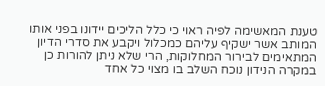טענת המאשימה לפיה ראוי כי כלל הליכים יידונו בפני אותו המותב אשר ישקיף עליהם כמכלול ויקבע את סדרי הדיון המתאימים לבירור המחלוקות, הרי שלא ניתן להורות כן במקרה הנידון נוכח השלב בו מצוי כל אחד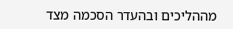מההליכים ובהעדר הסכמה מצד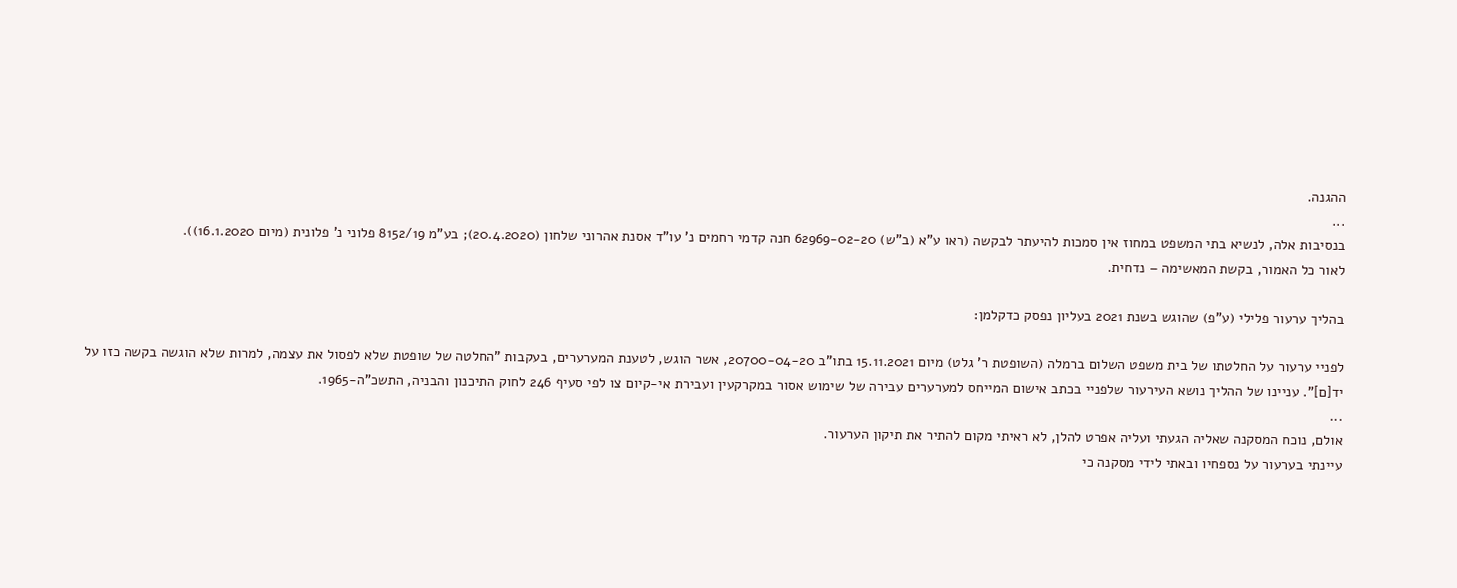ההגנה.
...
בנסיבות אלה, לנשיא בתי המשפט במחוז אין סמכות להיעתר לבקשה (ראו ע"א (ב"ש) 62969-02-20 חנה קדמי רחמים נ' עו"ד אסנת אהרוני שלחון (20.4.2020); בע"מ 8152/19 פלוני נ' פלונית (מיום 16.1.2020)).
לאור כל האמור, בקשת המאשימה – נדחית.

בהליך ערעור פלילי (ע"פ) שהוגש בשנת 2021 בעליון נפסק כדקלמן:

לפניי ערעור על החלטתו של בית משפט השלום ברמלה (השופטת ר' גלט) מיום 15.11.2021 בתו"ב 20700-04-20, אשר הוגש, לטענת המערערים, בעקבות "החלטה של שופטת שלא לפסול את עצמה, למרות שלא הוגשה בקשה כזו על יד[ם]". עניינו של ההליך נושא העירעור שלפניי בכתב אישום המייחס למערערים עבירה של שימוש אסור במקרקעין ועבירת אי-קיום צו לפי סעיף 246 לחוק התיכנון והבניה, התשכ"ה-1965.
...
אולם, נוכח המסקנה שאליה הגעתי ועליה אפרט להלן, לא ראיתי מקום להתיר את תיקון הערעור.
עיינתי בערעור על נספחיו ובאתי לידי מסקנה כי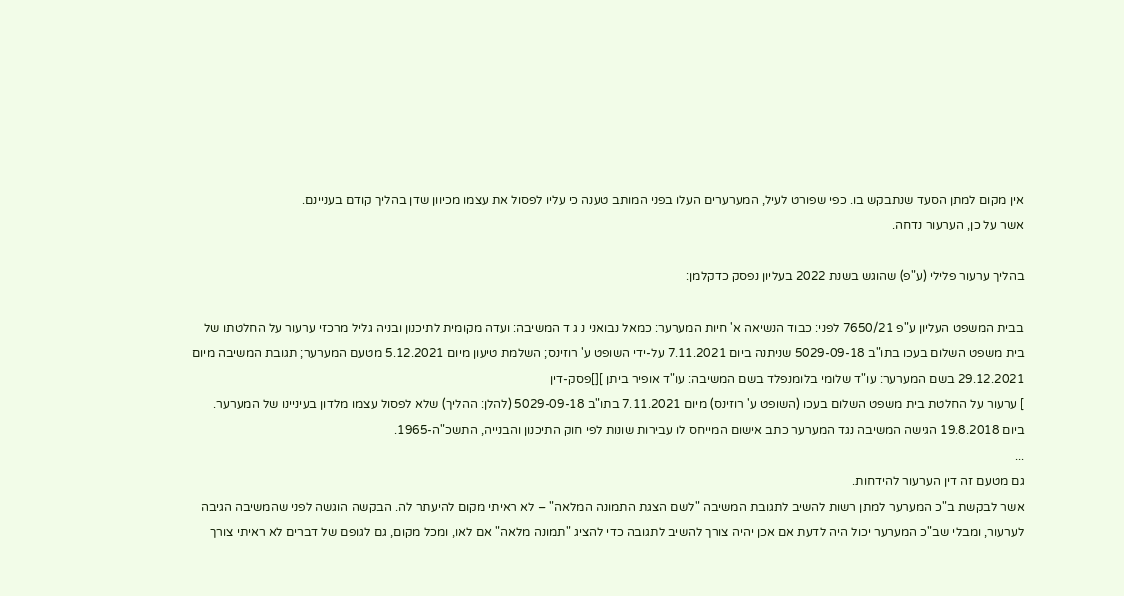אין מקום למתן הסעד שנתבקש בו. כפי שפורט לעיל, המערערים העלו בפני המותב טענה כי עליו לפסול את עצמו מכיוון שדן בהליך קודם בעניינם.
אשר על כן, הערעור נדחה.

בהליך ערעור פלילי (ע"פ) שהוגש בשנת 2022 בעליון נפסק כדקלמן:

בבית המשפט העליון ע"פ 7650/21 לפני: כבוד הנשיאה א' חיות המערער: כמאל נבואני נ ג ד המשיבה: ועדה מקומית לתיכנון ובניה גליל מרכזי ערעור על החלטתו של בית משפט השלום בעכו בתו"ב 5029-09-18 שניתנה ביום 7.11.2021 על-ידי השופט ע' רוזינס; השלמת טיעון מיום 5.12.2021 מטעם המערער; תגובת המשיבה מיום 29.12.2021 בשם המערער: עו"ד שלומי בלומנפלד בשם המשיבה: עו"ד אופיר ביתן ][]פסק-דין
] ערעור על החלטת בית משפט השלום בעכו (השופט ע' רוזינס) מיום 7.11.2021 בתו"ב 5029-09-18 (להלן: ההליך) שלא לפסול עצמו מלדון בעיניינו של המערער.
ביום 19.8.2018 הגישה המשיבה נגד המערער כתב אישום המייחס לו עבירות שונות לפי חוק התיכנון והבנייה, התשכ"ה-1965.
...
גם מטעם זה דין הערעור להידחות.
אשר לבקשת ב"כ המערער למתן רשות להשיב לתגובת המשיבה "לשם הצגת התמונה המלאה" – לא ראיתי מקום להיעתר לה. הבקשה הוגשה לפני שהמשיבה הגיבה לערעור, ומבלי שב"כ המערער יכול היה לדעת אם אכן יהיה צורך להשיב לתגובה כדי להציג "תמונה מלאה" אם לאו, ומכל מקום, גם לגופם של דברים לא ראיתי צורך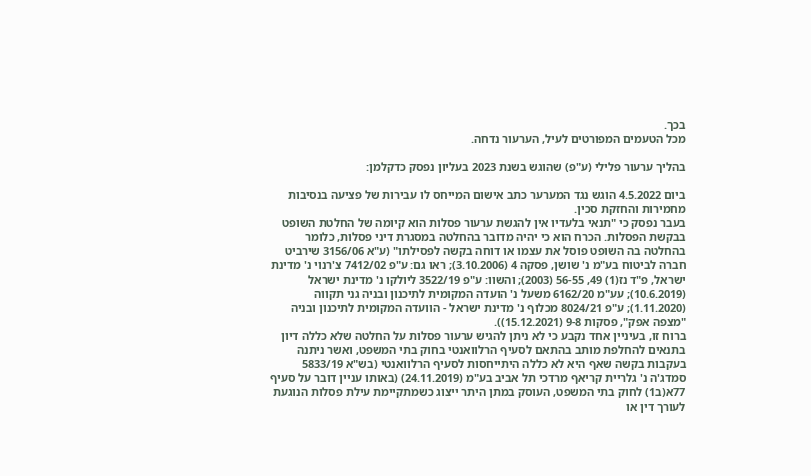בכך.
מכל הטעמים המפורטים לעיל, הערעור נדחה.

בהליך ערעור פלילי (ע"פ) שהוגש בשנת 2023 בעליון נפסק כדקלמן:

ביום 4.5.2022 הוגש נגד המערער כתב אישום המייחס לו עבירות של פציעה בנסיבות מחמירות והחזקת סכין.
בעבר נפסק כי "תנאי בלעדיו אין להגשת ערעור פסלות הוא קיומה של החלטת השופט בבקשת הפסלות. הכרח הוא כי יהיה מדובר בהחלטה במסגרת דיני פסלות, כלומר בהחלטה בה השופט פוסל את עצמו או דוחה בקשה לפסילתו" (ע"א 3156/06 שירביט חברה לביטוח בע"מ נ' שושן, פסקה 4 (3.10.2006); ראו גם: ע"פ 7412/02 צ'רנוי נ' מדינת ישראל, פ"ד נז(1) 49, 56-55 (2003); והשוו: ע"פ 3522/19 ליולקו נ' מדינת ישראל (10.6.2019); עע"מ 6162/20 משעל נ' הועדה המקומית לתיכנון ובניה גני תקווה (1.11.2020); ע"פ 8024/21 מכלוף נ' מדינת ישראל - הוועדה המקומית לתיכנון ובניה "מצפה אפק", פסקות 9-8 (15.12.2021)).
ברוח זו, בעיניין אחד נקבע כי לא ניתן להגיש ערעור פסלות על החלטה שלא כללה דיון בתנאים להחלפת מותב בהתאם לסעיף הרלוואנטי בחוק בתי המשפט, ואשר ניתנה בעקבות בקשה שאף היא לא כללה היתייחסות לסעיף הרלוואנטי (בש"א 5833/19 סמדג'ה נ' גלריית קריאף מרדכי תל אביב בע"מ (24.11.2019) (באותו עניין דובר על סעיף 77א(ב1) לחוק בתי המשפט, העוסק במתן היתר ייצוג כשמתקיימת עילת פסלות הנוגעת לעורך דין או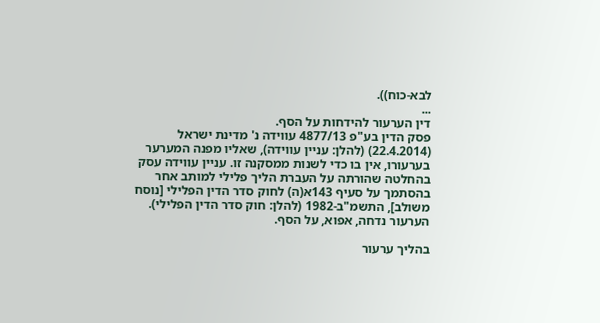לבא-כוח)).
...
דין הערעור להידחות על הסף.
פסק הדין בע"פ 4877/13 עווידה נ' מדינת ישראל (22.4.2014) (להלן: עניין עווידה), שאליו מפנה המערער בערעורו, אין בו כדי לשנות ממסקנה זו. עניין עווידה עסק בהחלטה שהורתה על העברת הליך פלילי למותב אחר בהסתמך על סעיף 143א(ה) לחוק סדר הדין הפלילי [נוסח משולב], התשמ"ב-1982 (להלן: חוק סדר הדין הפלילי).
הערעור נדחה, אפוא, על הסף.

בהליך ערעור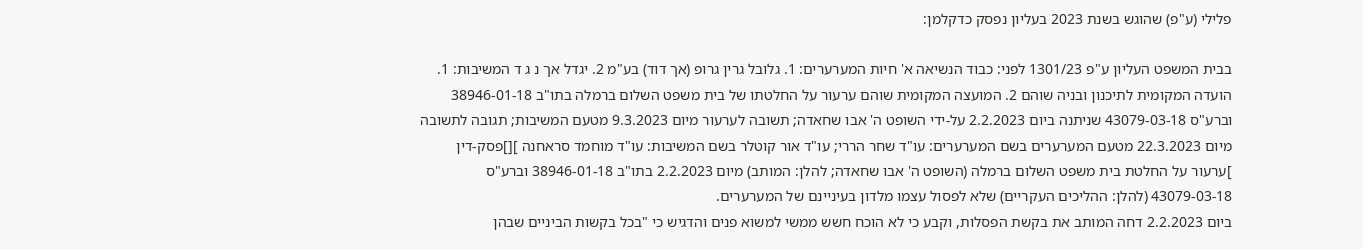פלילי (ע"פ) שהוגש בשנת 2023 בעליון נפסק כדקלמן:

בבית המשפט העליון ע"פ 1301/23 לפני: כבוד הנשיאה א' חיות המערערים: 1. גלובל גרין גרופ (אך דוד) בע"מ 2. יגדל אך נ ג ד המשיבות: 1. הועדה המקומית לתיכנון ובניה שוהם 2. המועצה המקומית שוהם ערעור על החלטתו של בית משפט השלום ברמלה בתו"ב 38946-01-18 וברע"ס 43079-03-18 שניתנה ביום 2.2.2023 על-ידי השופט ה' אבו שחאדה; תשובה לערעור מיום 9.3.2023 מטעם המשיבות; תגובה לתשובה מיום 22.3.2023 מטעם המערערים בשם המערערים: עו"ד שחר הררי; עו"ד אור קוטלר בשם המשיבות: עו"ד מוחמד סראחנה ][]פסק-דין
]ערעור על החלטת בית משפט השלום ברמלה (השופט ה' אבו שחאדה; להלן: המותב) מיום 2.2.2023 בתו"ב 38946-01-18 וברע"ס 43079-03-18 (להלן: ההליכים העקריים) שלא לפסול עצמו מלדון בעיניינם של המערערים.
ביום 2.2.2023 דחה המותב את בקשת הפסלות, וקבע כי לא הוכח חשש ממשי למשוא פנים והדגיש כי "בכל בקשות הביניים שבהן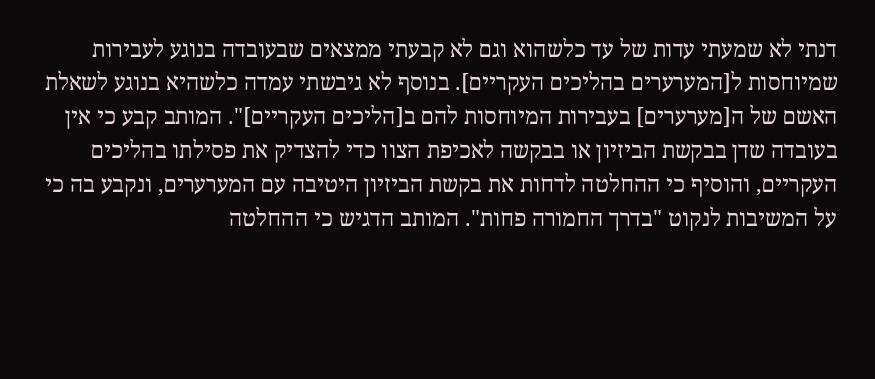דנתי לא שמעתי עדות של עד כלשהוא וגם לא קבעתי ממצאים שבעובדה בנוגע לעבירות שמיוחסות ל[המערערים בהליכים העקריים]. בנוסף לא גיבשתי עמדה כלשהיא בנוגע לשאלת האשם של ה[מערערים] בעבירות המיוחסות להם ב[הליכים העקריים]". המותב קבע כי אין בעובדה שדן בבקשת הביזיון או בבקשה לאכיפת הצוו כדי להצדיק את פסילתו בהליכים העקריים, והוסיף כי ההחלטה לדחות את בקשת הביזיון היטיבה עם המערערים, ונקבע בה כי על המשיבות לנקוט "בדרך החמורה פחות". המותב הדגיש כי ההחלטה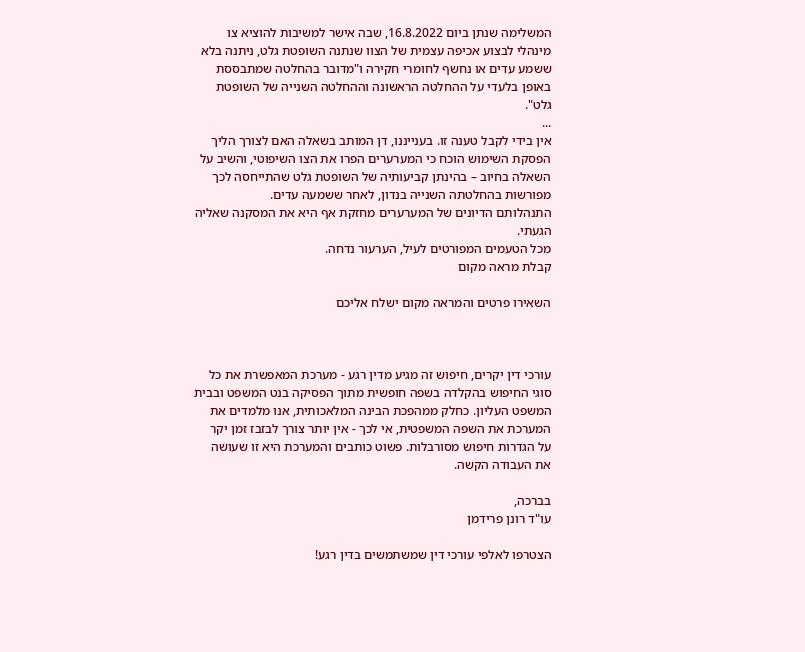המשלימה שנתן ביום 16.8.2022, שבה אישר למשיבות להוציא צו מינהלי לבצוע אכיפה עצמית של הצוו שנתנה השופטת גלט, ניתנה בלא ששמע עדים או נחשף לחומרי חקירה ו"מדובר בהחלטה שמתבססת באופן בלעדי על ההחלטה הראשונה וההחלטה השנייה של השופטת גלט".
...
אין בידי לקבל טענה זו. בענייננו, דן המותב בשאלה האם לצורך הליך הפסקת השימוש הוכח כי המערערים הפרו את הצו השיפוטי, והשיב על השאלה בחיוב – בהינתן קביעותיה של השופטת גלט שהתייחסה לכך מפורשות בהחלטתה השנייה בנדון, לאחר ששמעה עדים.
התנהלותם הדיונים של המערערים מחזקת אף היא את המסקנה שאליה הגעתי.
מכל הטעמים המפורטים לעיל, הערעור נדחה.
קבלת מראה מקום

השאירו פרטים והמראה מקום ישלח אליכם



עורכי דין יקרים, חיפוש זה מגיע מדין רגע - מערכת המאפשרת את כל סוגי החיפוש בהקלדה בשפה חופשית מתוך הפסיקה בנט המשפט ובבית המשפט העליון. כחלק ממהפכת הבינה המלאכותית, אנו מלמדים את המערכת את השפה המשפטית, אי לכך - אין יותר צורך לבזבז זמן יקר על הגדרות חיפוש מסורבלות. פשוט כותבים והמערכת היא זו שעושה את העבודה הקשה.

בברכה,
עו"ד רונן פרידמן

הצטרפו לאלפי עורכי דין שמשתמשים בדין רגע!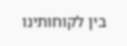בין לקוחותינו